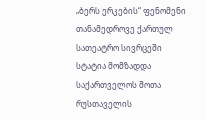„ბერს ერკების“ ფენომენი თანამედროვე ქართულ სათეატრო სივრცეში
სტატია მომზადდა საქართველოს შოთა რუსთაველის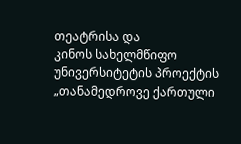თეატრისა და
კინოს სახელმწიფო უნივერსიტეტის პროექტის
„თანამედროვე ქართული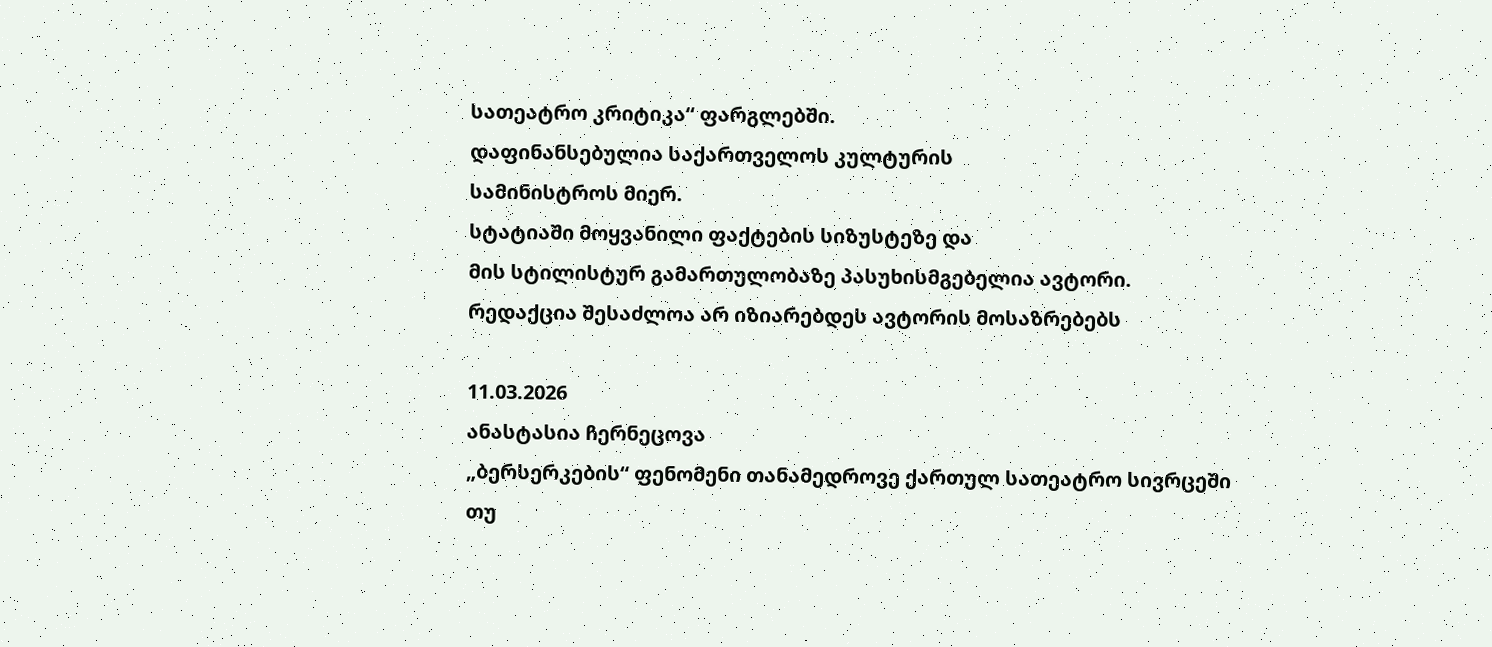სათეატრო კრიტიკა“ ფარგლებში.
დაფინანსებულია საქართველოს კულტურის
სამინისტროს მიერ.
სტატიაში მოყვანილი ფაქტების სიზუსტეზე და
მის სტილისტურ გამართულობაზე პასუხისმგებელია ავტორი.
რედაქცია შესაძლოა არ იზიარებდეს ავტორის მოსაზრებებს

11.03.2026
ანასტასია ჩერნეცოვა
„ბერსერკების“ ფენომენი თანამედროვე ქართულ სათეატრო სივრცეში
თუ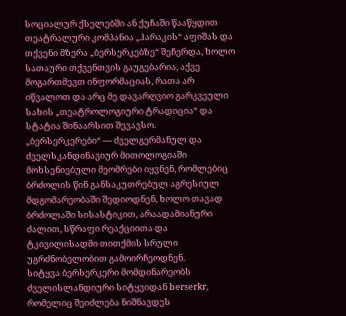სოციალურ ქსელებში ან ქუჩაში წააწყდით თეატრალური კომპანია „ჰარაკის“ აფიშას და თქვენი მზერა „ბერსერკებზე“ შეჩერდა, ხოლო სათაური თქვენთვის გაუგებარია, აქვე მოგართმევთ ინფორმაციას, რათა არ იწვალოთ და არც მე დავარღვიო გარკვეული სახის „თეატროლოგიური ტრადიცია“ და სტატია შინაარსით შევავსო.
„ბერსერკერები“ — ძველგერმანულ და ძველსკანდინავიურ მითოლოგიაში მოხსენიებული მეომრები იყვნენ, რომლებიც ბრძოლის წინ განსაკუთრებულ აგრესიულ მდგომარეობაში შედიოდნენ, ხოლო თავად ბრძოლაში სისასტიკით, არაადამიანური ძალით, სწრაფი რეაქციითა და ტკივილისადმი თითქმის სრული უგრძნობელობით გამოირჩეოდნენ.
სიტყვა ბერსერკერი მომდინარეობს ძველისლანდიური სიტყვიდან berserkr, რომელიც შეიძლება ნიშნავდეს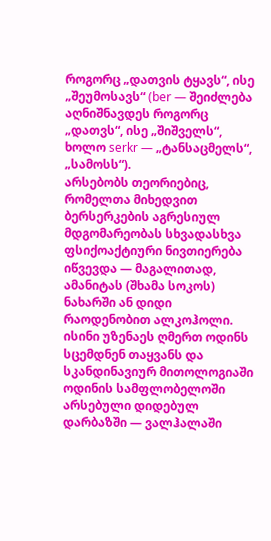როგორც „დათვის ტყავს“, ისე „შეუმოსავს“ (ber — შეიძლება აღნიშნავდეს როგორც „დათვს“, ისე „შიშველს“, ხოლო serkr — „ტანსაცმელს“, „სამოსს“).
არსებობს თეორიებიც, რომელთა მიხედვით ბერსერკების აგრესიულ მდგომარეობას სხვადასხვა ფსიქოაქტიური ნივთიერება იწვევდა — მაგალითად, ამანიტას (შხამა სოკოს) ნახარში ან დიდი რაოდენობით ალკოჰოლი. ისინი უზენაეს ღმერთ ოდინს სცემდნენ თაყვანს და სკანდინავიურ მითოლოგიაში ოდინის სამფლობელოში არსებული დიდებულ დარბაზში — ვალჰალაში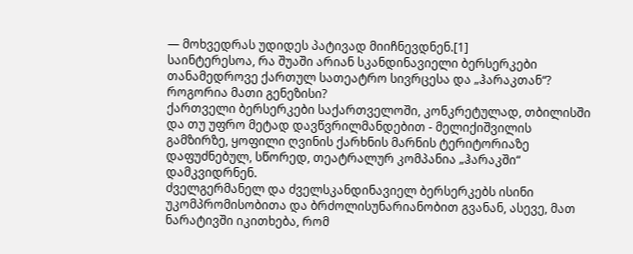— მოხვედრას უდიდეს პატივად მიიჩნევდნენ.[1]
საინტერესოა, რა შუაში არიან სკანდინავიელი ბერსერკები თანამედროვე ქართულ სათეატრო სივრცესა და „ჰარაკთან“? როგორია მათი გენეზისი?
ქართველი ბერსერკები საქართველოში, კონკრეტულად, თბილისში და თუ უფრო მეტად დავწვრილმანდებით - მელიქიშვილის გამზირზე, ყოფილი ღვინის ქარხნის მარნის ტერიტორიაზე დაფუძნებულ, სწორედ, თეატრალურ კომპანია „ჰარაკში“ დამკვიდრნენ.
ძველგერმანელ და ძველსკანდინავიელ ბერსერკებს ისინი უკომპრომისობითა და ბრძოლისუნარიანობით გვანან, ასევე, მათ ნარატივში იკითხება, რომ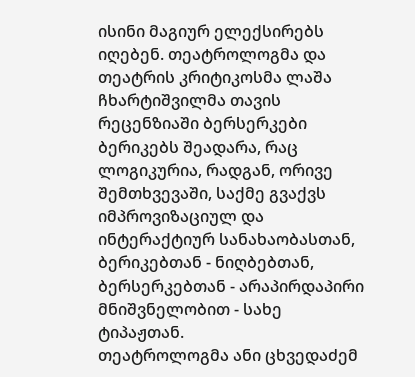ისინი მაგიურ ელექსირებს იღებენ. თეატროლოგმა და თეატრის კრიტიკოსმა ლაშა ჩხარტიშვილმა თავის რეცენზიაში ბერსერკები ბერიკებს შეადარა, რაც ლოგიკურია, რადგან, ორივე შემთხვევაში, საქმე გვაქვს იმპროვიზაციულ და ინტერაქტიურ სანახაობასთან, ბერიკებთან - ნიღბებთან, ბერსერკებთან - არაპირდაპირი მნიშვნელობით - სახე ტიპაჟთან.
თეატროლოგმა ანი ცხვედაძემ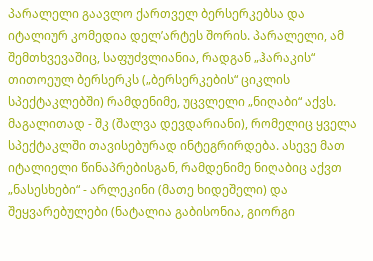პარალელი გაავლო ქართველ ბერსერკებსა და იტალიურ კომედია დელ’არტეს შორის. პარალელი, ამ შემთხვევაშიც, საფუძვლიანია, რადგან „ჰარაკის“ თითოეულ ბერსერკს („ბერსერკების“ ციკლის სპექტაკლებში) რამდენიმე, უცვლელი „ნიღაბი“ აქვს. მაგალითად - შკ (შალვა დევდარიანი), რომელიც ყველა სპექტაკლში თავისებურად ინტეგრირდება. ასევე მათ იტალიელი წინაპრებისგან, რამდენიმე ნიღაბიც აქვთ „ნასესხები“ - არლეკინი (მათე ხიდეშელი) და შეყვარებულები (ნატალია გაბისონია, გიორგი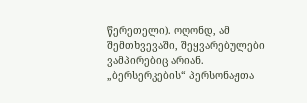წერეთელი). ოღონდ, ამ შემთხვევაში, შეყვარებულები ვამპირებიც არიან.
„ბერსერკების“ პერსონაჟთა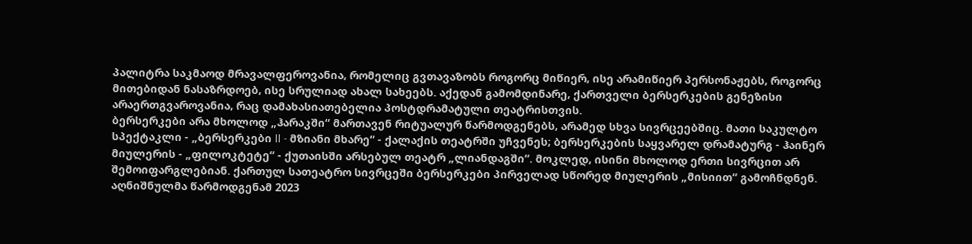პალიტრა საკმაოდ მრავალფეროვანია, რომელიც გვთავაზობს როგორც მიწიერ, ისე არამიწიერ პერსონაჟებს, როგორც მითებიდან ნასაზრდოებ, ისე სრულიად ახალ სახეებს. აქედან გამომდინარე, ქართველი ბერსერკების გენეზისი არაერთგვაროვანია, რაც დამახასიათებელია პოსტდრამატული თეატრისთვის.
ბერსერკები არა მხოლოდ „ჰარაკში“ მართავენ რიტუალურ წარმოდგენებს, არამედ სხვა სივრცეებშიც. მათი საკულტო სპექტაკლი - „ბერსერკები II - მზიანი მხარე“ - ქალაქის თეატრში უჩვენეს; ბერსერკების საყვარელ დრამატურგ - ჰაინერ მიულერის - „ფილოკტეტე“ - ქუთაისში არსებულ თეატრ „ლიანდაგში“. მოკლედ, ისინი მხოლოდ ერთი სივრცით არ შემოიფარგლებიან. ქართულ სათეატრო სივრცეში ბერსერკები პირველად სწორედ მიულერის „მისიით“ გამოჩნდნენ. აღნიშნულმა წარმოდგენამ 2023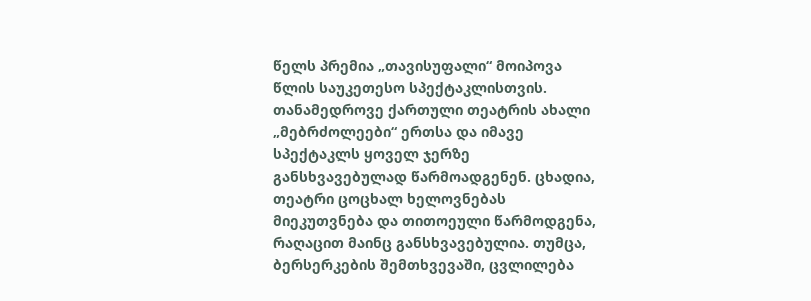წელს პრემია „თავისუფალი“ მოიპოვა წლის საუკეთესო სპექტაკლისთვის.
თანამედროვე ქართული თეატრის ახალი „მებრძოლეები“ ერთსა და იმავე სპექტაკლს ყოველ ჯერზე განსხვავებულად წარმოადგენენ. ცხადია, თეატრი ცოცხალ ხელოვნებას მიეკუთვნება და თითოეული წარმოდგენა, რაღაცით მაინც განსხვავებულია. თუმცა, ბერსერკების შემთხვევაში, ცვლილება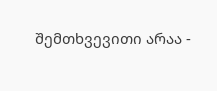შემთხვევითი არაა -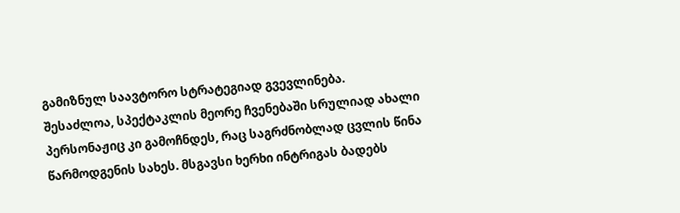გამიზნულ საავტორო სტრატეგიად გვევლინება.
შესაძლოა, სპექტაკლის მეორე ჩვენებაში სრულიად ახალი პერსონაჟიც კი გამოჩნდეს, რაც საგრძნობლად ცვლის წინა წარმოდგენის სახეს. მსგავსი ხერხი ინტრიგას ბადებს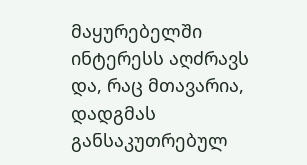მაყურებელში ინტერესს აღძრავს და, რაც მთავარია, დადგმას განსაკუთრებულ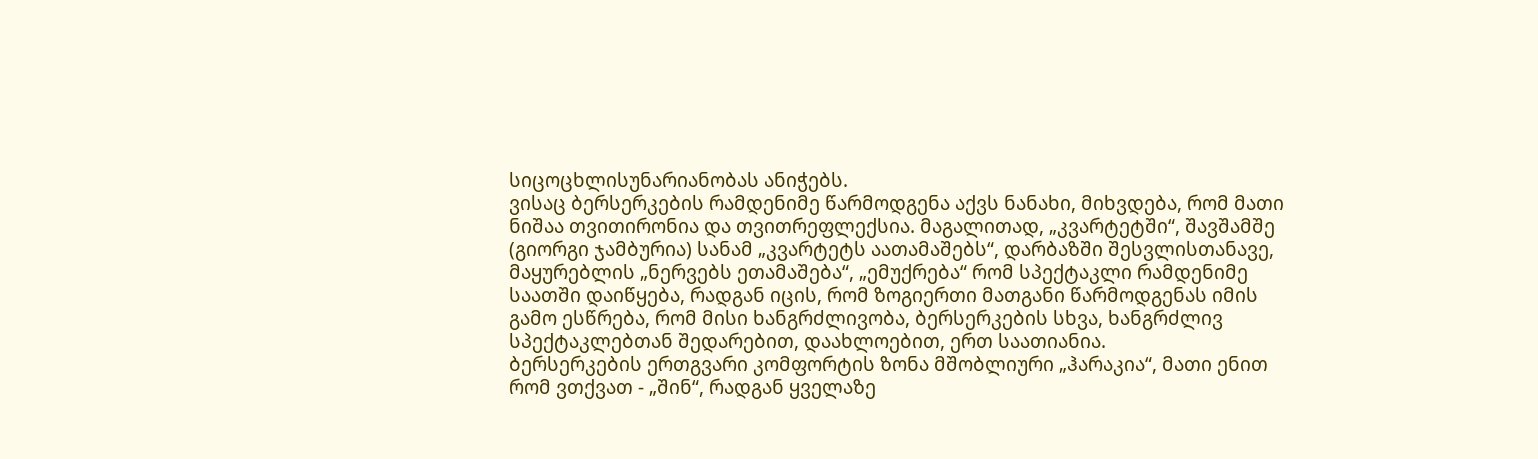სიცოცხლისუნარიანობას ანიჭებს.
ვისაც ბერსერკების რამდენიმე წარმოდგენა აქვს ნანახი, მიხვდება, რომ მათი ნიშაა თვითირონია და თვითრეფლექსია. მაგალითად, „კვარტეტში“, შავშამშე (გიორგი ჯამბურია) სანამ „კვარტეტს აათამაშებს“, დარბაზში შესვლისთანავე, მაყურებლის „ნერვებს ეთამაშება“, „ემუქრება“ რომ სპექტაკლი რამდენიმე საათში დაიწყება, რადგან იცის, რომ ზოგიერთი მათგანი წარმოდგენას იმის გამო ესწრება, რომ მისი ხანგრძლივობა, ბერსერკების სხვა, ხანგრძლივ სპექტაკლებთან შედარებით, დაახლოებით, ერთ საათიანია.
ბერსერკების ერთგვარი კომფორტის ზონა მშობლიური „ჰარაკია“, მათი ენით რომ ვთქვათ - „შინ“, რადგან ყველაზე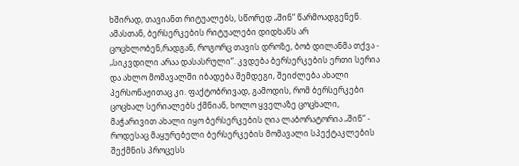ხშირად, თავიანთ რიტუალებს, სწორედ „შინ“ წარმოადგენენ.
ამასთან, ბერსერკების რიტუალები დიდხანს არ ცოცხლობენ,რადგან, როგორც თავის დროზე, ბობ დილანმა თქვა - „სიკვდილი არაა დასასრული“. კვდება ბერსერკების ერთი სერია და ახლო მომავალში იბადება შემდეგი, შეიძლება ახალი პერსონაჟითაც კი. ფაქტობრივად, გამოდის, რომ ბერსერკები ცოცხალ სერიალებს ქმნიან, ხოლო ყველაზე ცოცხალი, მაჭარივით ახალი იყო ბერსერკების ღია ლაბორატორია „შინ“ - როდესაც მაყურებელი ბერსერკების მომავალი სპექტაკლების შექმნის პროცესს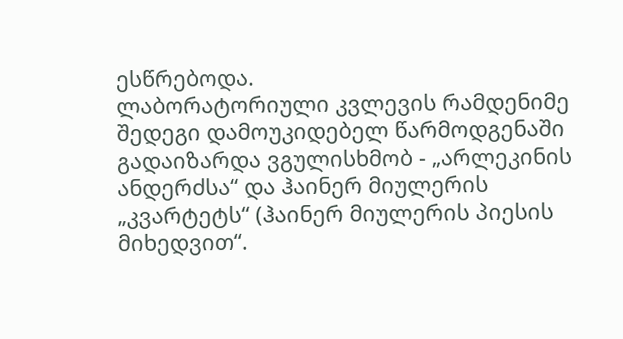ესწრებოდა.
ლაბორატორიული კვლევის რამდენიმე შედეგი დამოუკიდებელ წარმოდგენაში გადაიზარდა ვგულისხმობ - „არლეკინის ანდერძსა“ და ჰაინერ მიულერის „კვარტეტს“ (ჰაინერ მიულერის პიესის მიხედვით“.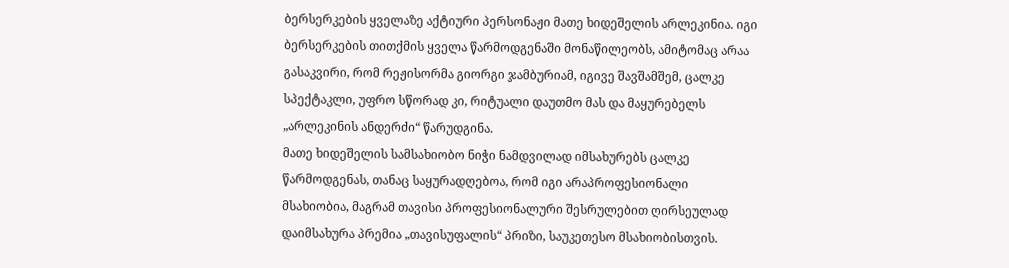ბერსერკების ყველაზე აქტიური პერსონაჟი მათე ხიდეშელის არლეკინია. იგი ბერსერკების თითქმის ყველა წარმოდგენაში მონაწილეობს, ამიტომაც არაა გასაკვირი, რომ რეჟისორმა გიორგი ჯამბურიამ, იგივე შავშამშემ, ცალკე სპექტაკლი, უფრო სწორად კი, რიტუალი დაუთმო მას და მაყურებელს „არლეკინის ანდერძი“ წარუდგინა.
მათე ხიდეშელის სამსახიობო ნიჭი ნამდვილად იმსახურებს ცალკე წარმოდგენას, თანაც საყურადღებოა, რომ იგი არაპროფესიონალი მსახიობია, მაგრამ თავისი პროფესიონალური შესრულებით ღირსეულად დაიმსახურა პრემია „თავისუფალის“ პრიზი, საუკეთესო მსახიობისთვის.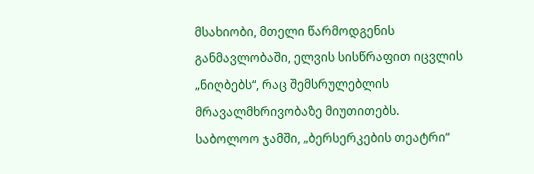მსახიობი, მთელი წარმოდგენის განმავლობაში, ელვის სისწრაფით იცვლის „ნიღბებს“, რაც შემსრულებლის მრავალმხრივობაზე მიუთითებს.
საბოლოო ჯამში, „ბერსერკების თეატრი“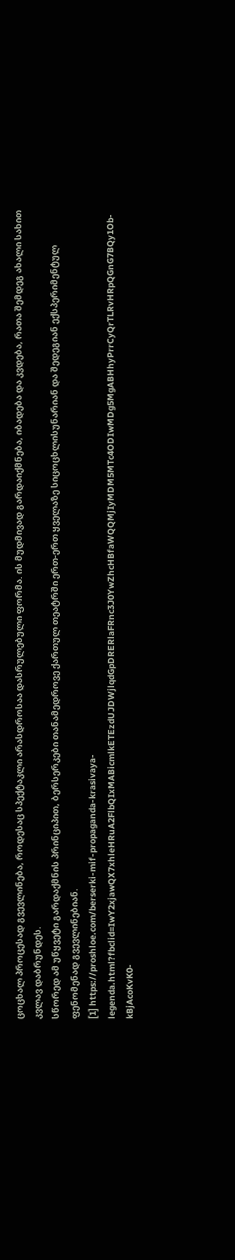ცოცხალ პროცესად გვევლინება, როდესაც სპექტაკლი არასდროსაა დასრულებული ფორმა. ის მუდმივად გარდაიქმნება, იბადება და კვდება, რათა შემდეგ ახალი სახით კვლავ დაბრუნდეს.
სწორედ ამ უწყვეტი გარდაქმნის პრინციპით, ბერსერკები თანამედროვე ქართულ თეატრში ერთ-ერთ ყველაზე სიცოცხლისუნარიან და შედეგიან ექსპერიმენტულ ფენომენად გვევლინებიან.
[1] https://proshloe.com/berserki-mif-propaganda-krasivaya-legenda.html?fbclid=IwY2xjawQX7xhleHRuA2FlbQIxMABicmlkETEzdUJDWjlqdGpDRERlaFRnc3J0YwZhcHBfaWQQMjIyMDM5MTc4ODIwMDg5MgABHhyPrrCyQrTLRvHRpQGnG7BQy1Ob-kBjAcoKvK0-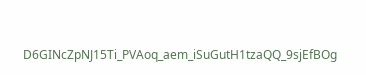D6GINcZpNJ15Ti_PVAoq_aem_iSuGutH1tzaQQ_9sjEfBOg